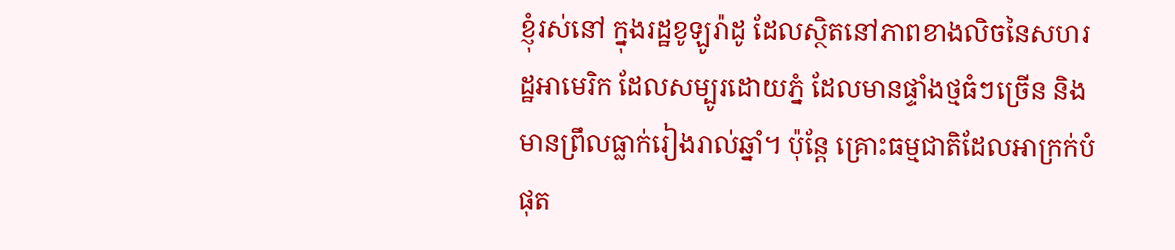ខ្ញុំរស់នៅ ក្នុងរដ្ឋខូឡូរ៉ាដូ ដែលស្ថិតនៅភាពខាងលិចនៃសហរដ្ឋអាមេរិក ដែលសម្បូរដោយភ្នំ ដែលមានផ្ទាំងថ្មធំៗច្រើន និងមានព្រឹលធ្លាក់រៀងរាល់ឆ្នាំ។ ប៉ុន្តែ គ្រោះធម្មជាតិដែលអាក្រក់បំផុត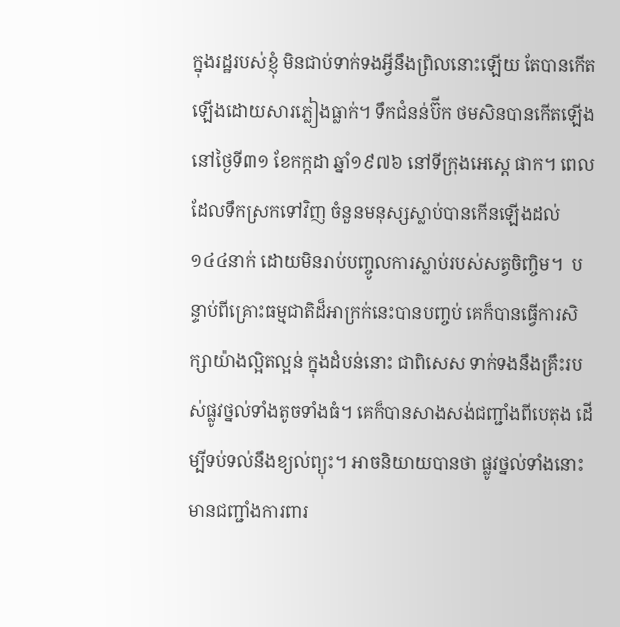ក្នុងរដ្ឋរបស់ខ្ញុំ មិនជាប់ទាក់ទងអ្វីនឹងព្រិលនោះឡើយ តែបានកើតឡើងដោយសារភ្លៀងធ្លាក់។ ទឹកជំនន់ប៊ីក ថមសិនបានកើតឡើង នៅថ្ងៃទី៣១ ខែកក្កដា ឆ្នាំ១៩៧៦ នៅទីក្រុងអេស្តេ ផាក។ ពេលដែលទឹកស្រកទៅវិញ ចំនួនមនុស្សស្លាប់បានកើនឡើងដល់ ១៤៤នាក់ ដោយមិនរាប់បញ្ចូលការស្លាប់របស់សត្វចិញ្ចិម។  បន្ទាប់ពីគ្រោះធម្មជាតិដ៏អាក្រក់នេះបានបញ្ចប់ គេក៏បានធ្វើការសិក្សាយ៉ាងល្អិតល្អន់ ក្នុងដំបន់នោះ ជាពិសេស ទាក់ទងនឹងគ្រឹះរបស់ផ្លូវថ្នល់ទាំងតូចទាំងធំ។ គេក៏បានសាងសង់ជញ្ជាំងពីបេតុង ដើម្បីទប់ទល់នឹងខ្យល់ព្យុះ។ អាចនិយាយបានថា ផ្លូវថ្នល់ទាំងនោះមានជញ្ជាំងការពារ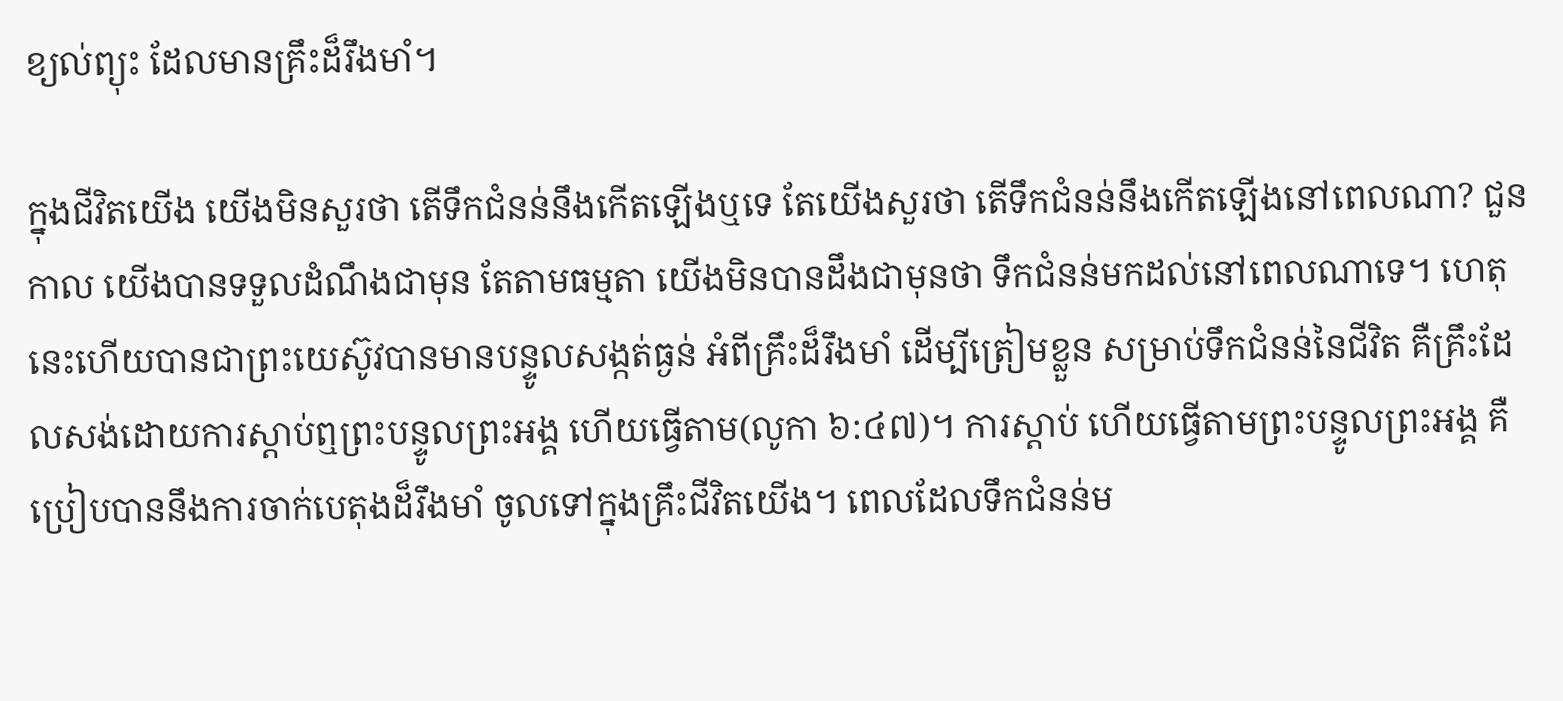ខ្យល់ព្យុះ ដែលមានគ្រឹះដ៏រឹងមាំ។

ក្នុងជីវិតយើង យើងមិនសួរថា តើទឹកជំនន់នឹងកើតឡើងឬទេ តែយើងសួរថា តើទឹកជំនន់នឹងកើតឡើងនៅពេលណា? ជួនកាល យើងបានទទួលដំណឹងជាមុន តែតាមធម្មតា យើងមិនបានដឹងជាមុនថា ទឹកជំនន់មកដល់នៅពេលណាទេ។ ហេតុនេះហើយបានជាព្រះយេស៊ូវបានមានបន្ទូលសង្កត់ធ្ងន់ អំពីគ្រឹះដ៏រឹងមាំ ដើម្បីត្រៀមខ្លួន សម្រាប់ទឹកជំនន់នៃជីវិត គឺគ្រឹះដែលសង់ដោយការស្តាប់ឮព្រះបន្ទូលព្រះអង្គ ហើយធ្វើតាម(លូកា ៦:៤៧)។ ការស្តាប់ ហើយធ្វើតាមព្រះបន្ទូលព្រះអង្គ គឺប្រៀបបាននឹងការចាក់បេតុងដ៏រឹងមាំ ចូលទៅក្នុងគ្រឹះជីវិតយើង។ ពេលដែលទឹកជំនន់ម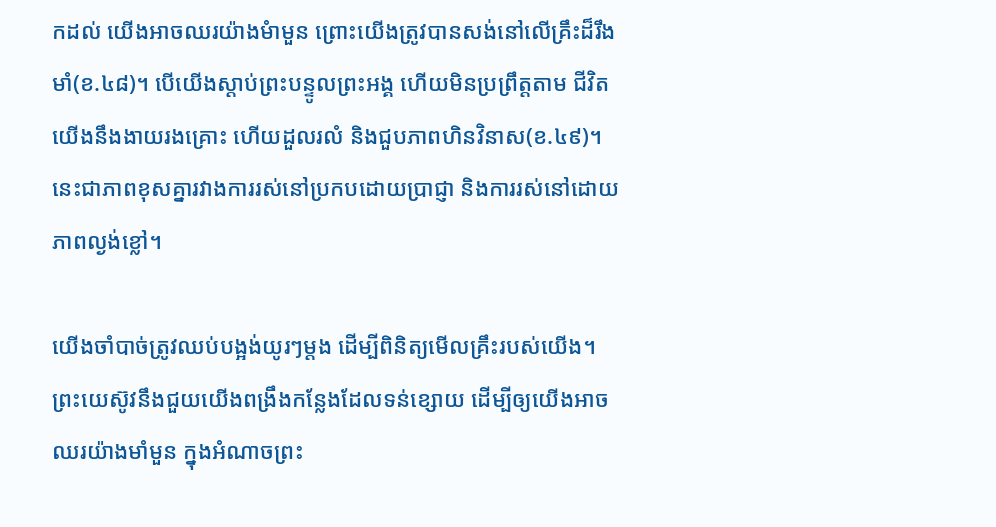កដល់ យើងអាចឈរយ៉ាងមំាមួន ព្រោះយើងត្រូវបានសង់នៅលើគ្រឹះដ៏រឹងមាំ(ខ.៤៨)។ បើយើងស្តាប់ព្រះបន្ទូលព្រះអង្គ ហើយមិនប្រព្រឹត្តតាម ជីវិតយើងនឹងងាយរងគ្រោះ ហើយដួលរលំ និងជួបភាពហិនវិនាស(ខ.៤៩)។ នេះជាភាពខុសគ្នារវាងការរស់នៅប្រកបដោយប្រាជ្ញា និងការរស់នៅដោយភាពល្ងង់ខ្លៅ។

យើងចាំបាច់ត្រូវឈប់បង្អង់យូរៗម្តង ដើម្បីពិនិត្យមើលគ្រឹះរបស់យើង។ ព្រះយេស៊ូវនឹងជួយយើងពង្រឹងកន្លែងដែលទន់ខ្សោយ ដើម្បីឲ្យយើងអាចឈរយ៉ាងមាំមួន ក្នុងអំណាចព្រះ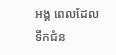អង្គ ពេលដែលទឹកជំន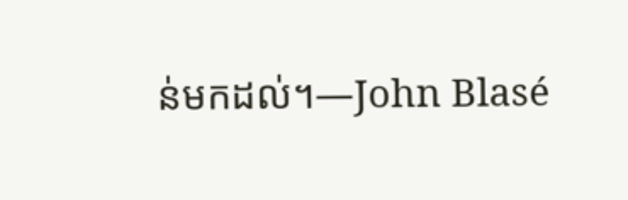ន់មកដល់។—John Blasé